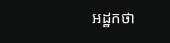អដ្ឋកថា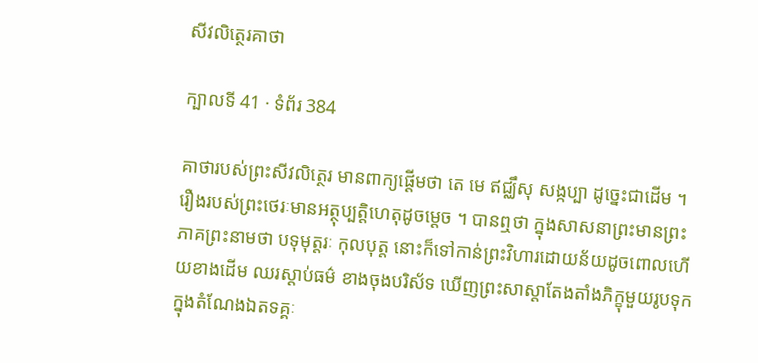សីវលិត្ថេរគាថា

ក្បាលទី 41 · ទំព័រ 384

គាថារបស់ព្រះសីវលិត្ថេរ មានពាក្យផ្តើមថា តេ មេ ឥជ្ឈឹសុ សង្កប្បា ដូច្នេះជាដើម ។ រឿងរបស់ព្រះថេរៈមានអត្ថុប្បត្តិហេតុដូចម្តេច ។ បានឮថា ក្នុងសាសនាព្រះមានព្រះភាគព្រះនាមថា បទុមុត្តរៈ កុលបុត្ត នោះក៏ទៅកាន់ព្រះវិហារដោយន័យដូចពោលហើយខាងដើម ឈរស្តាប់ធម៌ ខាងចុងបរិស័ទ ឃើញព្រះសាស្តាតែងតាំងភិក្ខុមួយរូបទុកក្នុងតំណែងឯតទគ្គៈ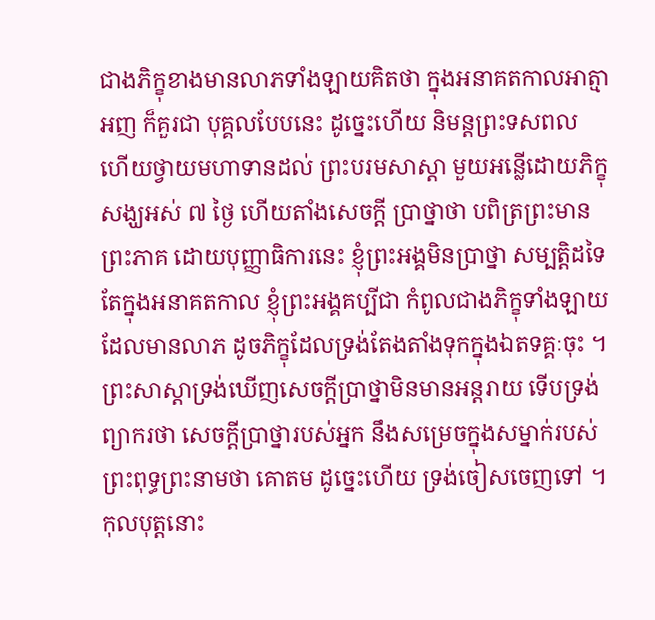ជាងភិក្ខុខាងមានលាភទាំងឡាយគិតថា ក្នុងអនាគតកាលអាត្មាអញ ក៏គួរជា បុគ្គលបែបនេះ ដូច្នេះហើយ និមន្តព្រះទសពល ហើយថ្វាយមហាទានដល់ ព្រះបរមសាស្តា មួយអន្លើដោយភិក្ខុសង្ឃអស់ ៧ ថ្ងៃ ហើយតាំងសេចក្តី ប្រាថ្នាថា បពិត្រព្រះមានព្រះភាគ ដោយបុញ្ញាធិការនេះ ខ្ញុំព្រះអង្គមិនប្រាថ្នា សម្បត្តិដទៃ តែក្នុងអនាគតកាល ខ្ញុំព្រះអង្គគប្បីជា កំពូលជាងភិក្ខុទាំងឡាយ ដែលមានលាភ ដូចភិក្ខុដែលទ្រង់តែងតាំងទុកក្នុងឯតទគ្គៈចុះ ។ ព្រះសាស្តាទ្រង់ឃើញសេចក្តីប្រាថ្នាមិនមានអន្តរាយ ទើបទ្រង់ព្យាករថា សេចក្តីប្រាថ្នារបស់អ្នក នឹងសម្រេចក្នុងសម្នាក់របស់ព្រះពុទ្ធព្រះនាមថា គោតម ដូច្នេះហើយ ទ្រង់ចៀសចេញទៅ ។ កុលបុត្តនោះ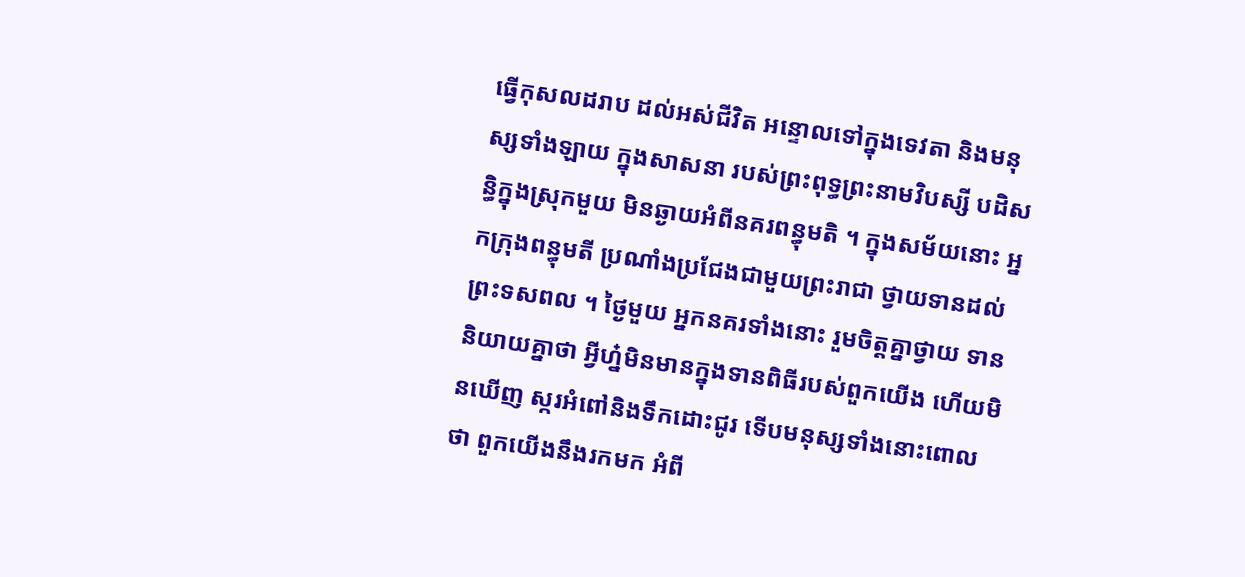ធ្វើកុសលដរាប ដល់អស់ជីវិត អន្ទោលទៅក្នុងទេវតា និងមនុស្សទាំងឡាយ ក្នុងសាសនា របស់ព្រះពុទ្ធព្រះនាមវិបស្សី បដិសន្ធិក្នុងស្រុកមួយ មិនឆ្ងាយអំពីនគរពន្ធុមតិ ។ ក្នុងសម័យនោះ អ្នកក្រុងពន្ធុមតី ប្រណាំងប្រជែងជាមួយព្រះរាជា ថ្វាយទានដល់ព្រះទសពល ។ ថ្ងៃមួយ អ្នកនគរទាំងនោះ រួមចិត្តគ្នាថ្វាយ ទាន និយាយគ្នាថា អ្វីហ្ន៎មិនមានក្នុងទានពិធីរបស់ពួកយើង ហើយមិនឃើញ ស្ករអំពៅនិងទឹកដោះជូរ ទើបមនុស្សទាំងនោះពោលថា ពួកយើងនឹងរកមក អំពី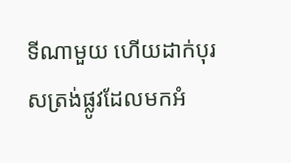ទីណាមួយ ហើយដាក់បុរសត្រង់ផ្លូវដែលមកអំ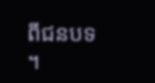ពីជនបទ ។